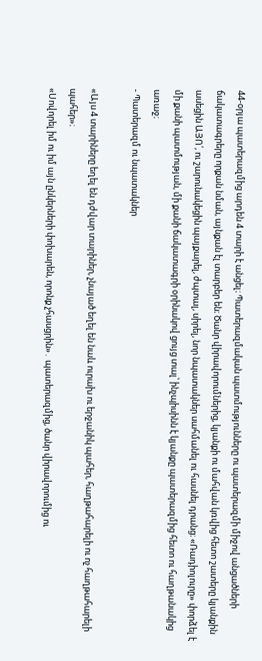44-օրյա պատերազմից արդեն 4 տարի է անցել։ Պատերազմական պատմությունները ու պատերազմի միջով անցածների ճակատագրերը որքան նման, այնքան էլ տարբեր են։ Ծանր վիրավորումներից, կյանքի ու մահվան կռվից հետո շատերը կյանքին ասեցին ԱՅՈ՛, ու շարունակեցին պայքարել, ժպտալ, սիրել, նոր նպատակներ սահմանել ու հասնել դրանց։ «Ռադիոլուրը» փորձել է մի քանի պատմության, մի քանի ճակատագրի օրինակով ցույց տալ՝ ինչպիսինն է կյանքը պատերազմից հետո ու հաղթանակից առաջ։
- Պատերազմ ու նպատակներ

«Այս 4 տարիները եղել են դժվար տարիներ, չնայած եղել են նաև ուրախ ու երջանիկ պահեր, հաղթահարելի ու ոչ հաղթահարելի պահեր»։
«Սովորել իմ ու իմ այն ընկերների փոխարեն, որոնք չհասցրին»․ պատերազմից, ծանր վիրավորումից ու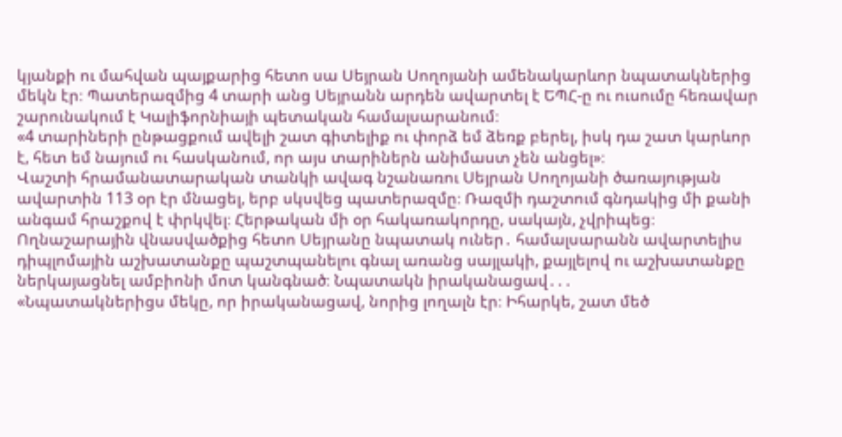կյանքի ու մահվան պայքարից հետո սա Սեյրան Սողոյանի ամենակարևոր նպատակներից մեկն էր։ Պատերազմից 4 տարի անց Սեյրանն արդեն ավարտել է ԵՊՀ-ը ու ուսումը հեռավար շարունակում է Կալիֆորնիայի պետական համալսարանում։
«4 տարիների ընթացքում ավելի շատ գիտելիք ու փորձ եմ ձեռք բերել, իսկ դա շատ կարևոր է, հետ եմ նայում ու հասկանում, որ այս տարիներն անիմաստ չեն անցել»։
Վաշտի հրամանատարական տանկի ավագ նշանառու Սեյրան Սողոյանի ծառայության ավարտին 113 օր էր մնացել, երբ սկսվեց պատերազմը։ Ռազմի դաշտում գնդակից մի քանի անգամ հրաշքով է փրկվել։ Հերթական մի օր հակառակորդը, սակայն, չվրիպեց։ Ողնաշարային վնասվածքից հետո Սեյրանը նպատակ ուներ․ համալսարանն ավարտելիս դիպլոմային աշխատանքը պաշտպանելու գնալ առանց սայլակի, քայլելով ու աշխատանքը ներկայացնել ամբիոնի մոտ կանգնած։ Նպատակն իրականացավ․․․
«Նպատակներիցս մեկը, որ իրականացավ, նորից լողալն էր։ Իհարկե, շատ մեծ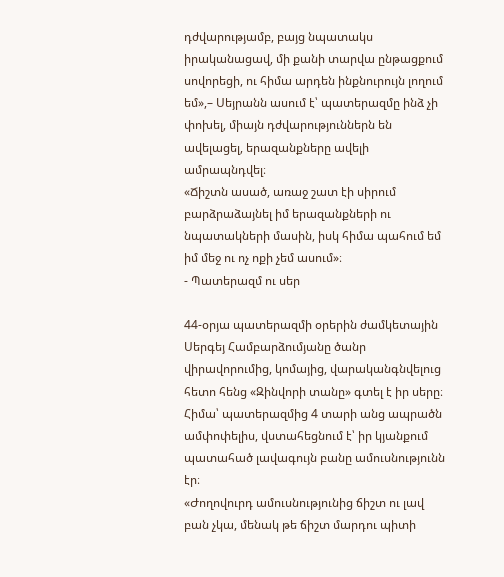դժվարությամբ, բայց նպատակս իրականացավ, մի քանի տարվա ընթացքում սովորեցի, ու հիմա արդեն ինքնուրույն լողում եմ»,– Սեյրանն ասում է՝ պատերազմը ինձ չի փոխել, միայն դժվարություններն են ավելացել, երազանքները ավելի ամրապնդվել։
«Ճիշտն ասած, առաջ շատ էի սիրում բարձրաձայնել իմ երազանքների ու նպատակների մասին, իսկ հիմա պահում եմ իմ մեջ ու ոչ ոքի չեմ ասում»։
- Պատերազմ ու սեր

44-օրյա պատերազմի օրերին ժամկետային Սերգեյ Համբարձումյանը ծանր վիրավորումից, կոմայից, վարականգնվելուց հետո հենց «Զինվորի տանը» գտել է իր սերը։ Հիմա՝ պատերազմից 4 տարի անց ապրածն ամփոփելիս, վստահեցնում է՝ իր կյանքում պատահած լավագույն բանը ամուսնությունն էր։
«Ժողովուրդ ամուսնությունից ճիշտ ու լավ բան չկա, մենակ թե ճիշտ մարդու պիտի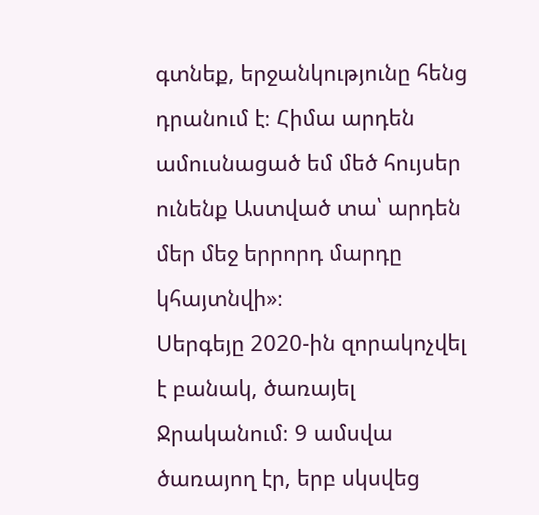գտնեք, երջանկությունը հենց դրանում է։ Հիմա արդեն ամուսնացած եմ մեծ հույսեր ունենք Աստված տա՝ արդեն մեր մեջ երրորդ մարդը կհայտնվի»։
Սերգեյը 2020-ին զորակոչվել է բանակ, ծառայել Ջրականում։ 9 ամսվա ծառայող էր, երբ սկսվեց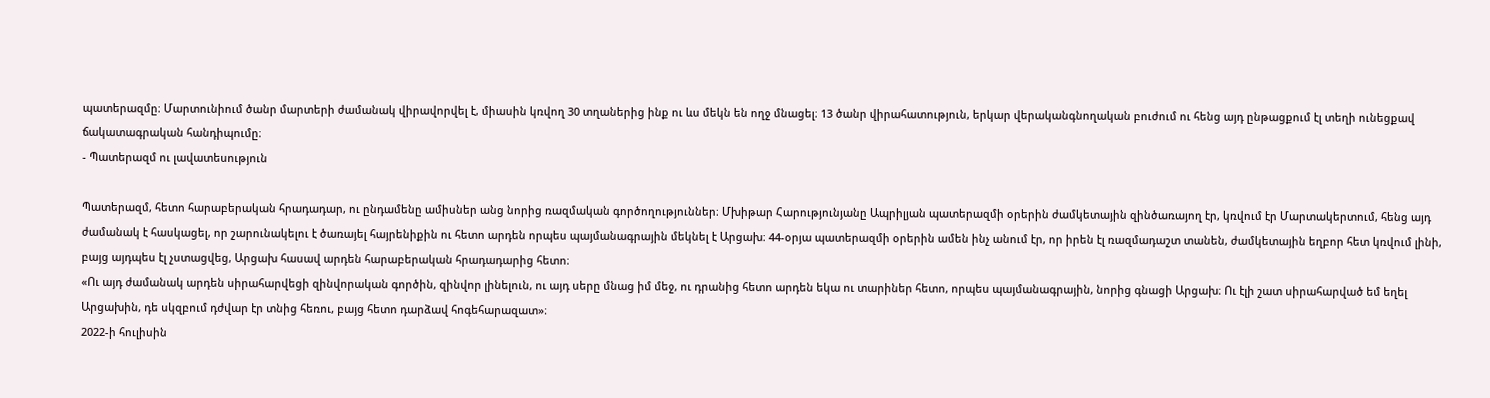պատերազմը։ Մարտունիում ծանր մարտերի ժամանակ վիրավորվել է, միասին կռվող 30 տղաներից ինք ու ևս մեկն են ողջ մնացել։ 13 ծանր վիրահատություն, երկար վերականգնողական բուժում ու հենց այդ ընթացքում էլ տեղի ունեցքավ ճակատագրական հանդիպումը։
- Պատերազմ ու լավատեսություն

Պատերազմ, հետո հարաբերական հրադադար, ու ընդամենը ամիսներ անց նորից ռազմական գործողություններ։ Մխիթար Հարությունյանը Ապրիլյան պատերազմի օրերին ժամկետային զինծառայող էր, կռվում էր Մարտակերտում, հենց այդ ժամանակ է հասկացել, որ շարունակելու է ծառայել հայրենիքին ու հետո արդեն որպես պայմանագրային մեկնել է Արցախ։ 44-օրյա պատերազմի օրերին ամեն ինչ անում էր, որ իրեն էլ ռազմադաշտ տանեն, ժամկետային եղբոր հետ կռվում լինի, բայց այդպես էլ չստացվեց, Արցախ հասավ արդեն հարաբերական հրադադարից հետո։
«Ու այդ ժամանակ արդեն սիրահարվեցի զինվորական գործին, զինվոր լինելուն, ու այդ սերը մնաց իմ մեջ, ու դրանից հետո արդեն եկա ու տարիներ հետո, որպես պայմանագրային, նորից գնացի Արցախ։ Ու էլի շատ սիրահարված եմ եղել Արցախին, դե սկզբում դժվար էր տնից հեռու, բայց հետո դարձավ հոգեհարազատ»։
2022-ի հուլիսին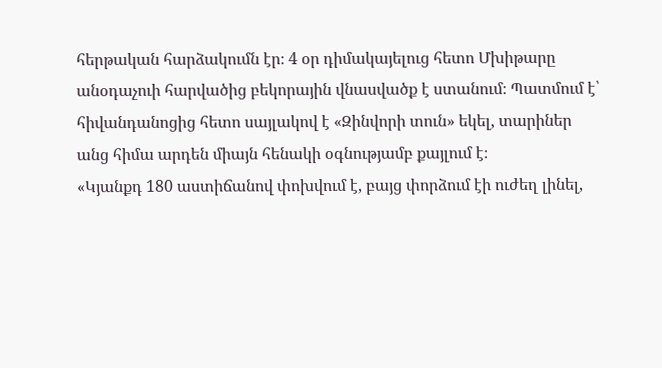հերթական հարձակումն էր։ 4 օր դիմակայելուց հետո Մխիթարը անօդաչուի հարվածից բեկորային վնասվածք է ստանում։ Պատմում է՝ հիվանդանոցից հետո սայլակով է «Զինվորի տուն» եկել, տարիներ անց հիմա արդեն միայն հենակի օգնությամբ քայլում է։
«Կյանքդ 180 աստիճանով փոխվում է, բայց փորձում էի ուժեղ լինել,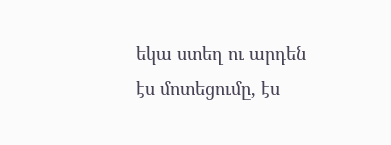եկա ստեղ ու արդեն էս մոտեցումը, էս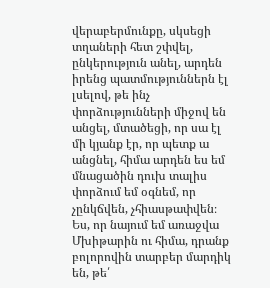վերաբերմունքը, սկսեցի տղաների հետ շփվել, ընկերություն անել, արդեն իրենց պատմություններն էլ լսելով, թե ինչ փորձությունների միջով են անցել, մտածեցի, որ սա էլ մի կյանք էր, որ պետք ա անցնել, հիմա արդեն ես եմ մնացածին դուխ տալիս փորձում եմ օգնեմ, որ չընկճվեն, չհիասթափվեն։ Ես, որ նայում եմ առաջվա Մխիթարին ու հիմա, դրանք բոլորովին տարբեր մարդիկ են, թե՛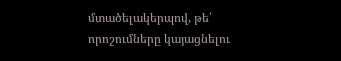մտածելակերպով, թե՛ որոշումները կայացնելու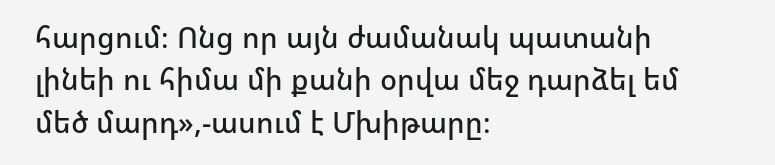հարցում։ Ոնց որ այն ժամանակ պատանի լինեի ու հիմա մի քանի օրվա մեջ դարձել եմ մեծ մարդ»,-ասում է Մխիթարը։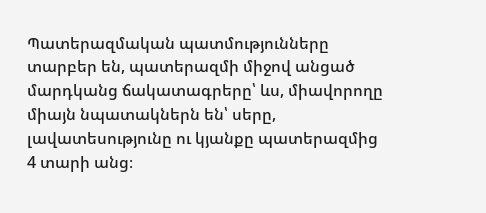Պատերազմական պատմությունները տարբեր են, պատերազմի միջով անցած մարդկանց ճակատագրերը՝ ևս, միավորողը միայն նպատակներն են՝ սերը, լավատեսությունը ու կյանքը պատերազմից 4 տարի անց։